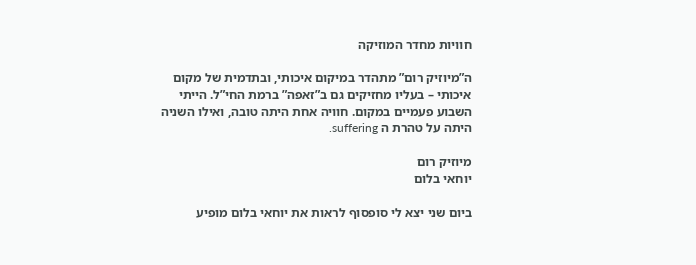חוויות מחדר המוזיקה

ה”מיוזיק רום” מתהדר במיקום איכותי, ובתדמית של מקום איכותי – בעליו מחזיקים גם ב”זאפה” ברמת החי”ל. הייתי השבוע פעמיים במקום. חוויה אחת היתה טובה, ואילו השניה היתה על טהרת ה suffering.

מיוזיק רום
יוחאי בלום

ביום שני יצא לי סופסוף לראות את יוחאי בלום מופיע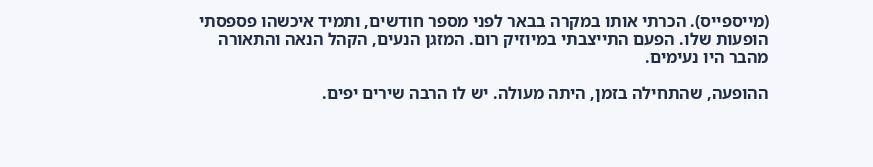(מייספייס). הכרתי אותו במקרה בבאר לפני מספר חודשים, ותמיד איכשהו פספסתי הופעות שלו. הפעם התייצבתי במיוזיק רום. המזגן הנעים, הקהל הנאה והתאורה מהבר היו נעימים.

ההופעה, שהתחילה בזמן, היתה מעולה. יש לו הרבה שירים יפים.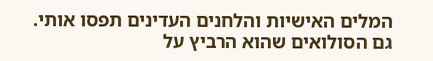המלים האישיות והלחנים העדינים תפסו אותי. גם הסולואים שהוא הרביץ על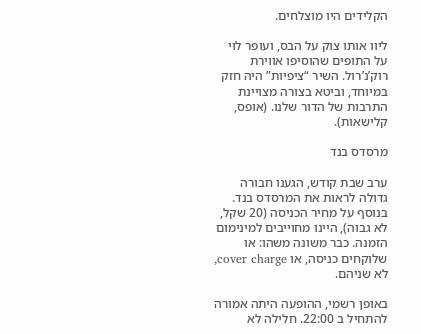הקלידים היו מוצלחים.

ליוו אותו צוק על הבס, ועופר לוי על התופים שהוסיפו אווירת רוק’נ’רול. השיר “ציפיות” היה חזק במיוחד, וביטא בצורה מצויינת התרבות של הדור שלנו. (אופס, קלישאות).

מרסדס בנד

ערב שבת קודש, הגענו חבורה גדולה לראות את המרסדס בנד. בנוסף על מחיר הכניסה (20 שקל, לא גבוה), היינו מחוייבים למינימום הזמנה. כבר משונה משהו: או שלוקחים כניסה, או cover charge, לא שניהם.

באופן רשמי, ההופעה היתה אמורה להתחיל ב 22:00. חלילה לא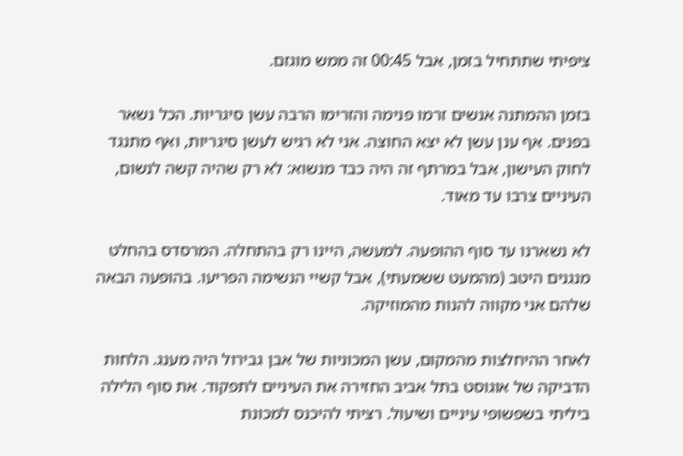ציפיתי שתתחיל בזמן, אבל 00:45 זה ממש מוגזם.

בזמן ההמתנה אנשים זרמו פנימה והזרימו הרבה עשן סיגריות. הכל נשאר בפנים. אף ענן עשן לא יצא החוצה. אני לא רגיש לעשן סיגריות, ואף מתנגד לחוק העישון, אבל במרתף זה היה כבד מנשוא: לא רק שהיה קשה לנשום, העיניים צרבו עד מאוד.

לא נשארנו עד סוף ההופעה. למעשה, היינו רק בהתחלה. המרסדס בהחלט מנגנים היטב (מהמעט ששמעתי), אבל קשיי הנשימה הפריעו. בהופעה הבאה שלהם אני מקווה להנות מהמוזיקה.

לאחר ההיחלצות מהמקום, עשן המכוניות של אבן גבירול היה מענג. הלחות הדביקה של אוגוסט בתל אביב החזירה את העיניים לתפקוד. את סוף הלילה ביליתי בשפשופי עיניים ושיעול. רציתי להיכנס למכונת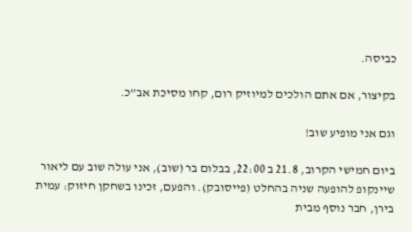כביסה.

בקיצור, אם אתם הולכים למיוזיק רום, קחו מסיכת אב”כ.

וגם אני מופיע שוב!

ביום חמישי הקרוב, 21.8 ב 22:00, בבלום בר (שוב), אני עולה שוב עם ליאור שיינקופ להופעה שניה בהחלט (פייסובק). והפעם, זכינו בשחקן חיזוק: עמית בירן, חבר נוסף מבית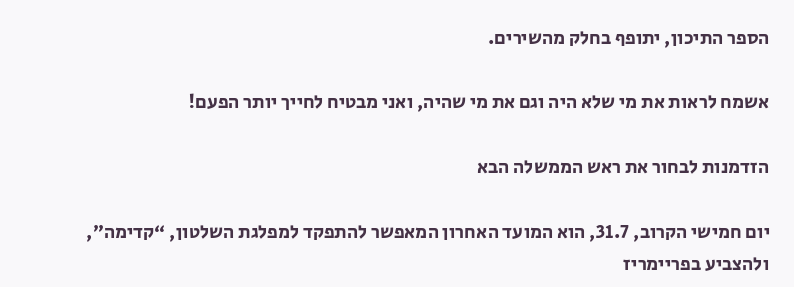הספר התיכון, יתופף בחלק מהשירים.

אשמח לראות את מי שלא היה וגם את מי שהיה, ואני מבטיח לחייך יותר הפעם!

הזדמנות לבחור את ראש הממשלה הבא

יום חמישי הקרוב, 31.7, הוא המועד האחרון המאפשר להתפקד למפלגת השלטון, “קדימה”, ולהצביע בפריימריז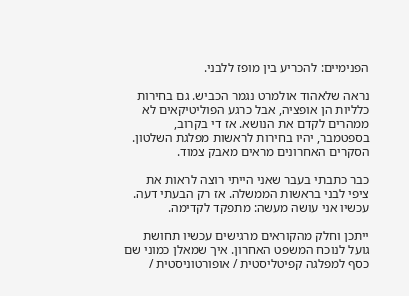הפנימיים: להכריע בין מופז ללבני.

נראה שלאהוד אולמרט נגמר הכביש. גם בחירות כלליות הן אופציה, אבל כרגע הפוליטיקאים לא ממהרים לקדם את הנושא. אז די בקרוב, בספטמבר, יהיו בחירות לראשות מפלגת השלטון. הסקרים האחרונים מראים מאבק צמוד.

כבר כתבתי בעבר שאני הייתי רוצה לראות את ציפי לבני בראשות הממשלה. אז רק הבעתי דעה. עכשיו אני עושה מעשה: מתפקד לקדימה.

ייתכן וחלק מהקוראים מרגישים עכשיו תחושת גועל לנוכח המשפט האחרון. איך שמאלן כמוני שם כסף למפלגה קפיטליסטית / אופורטוניסטית /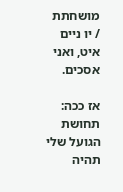מושחתת / יו ניים איט, ואני אסכים.

אז ככה: תחושת הגועל שלי תהיה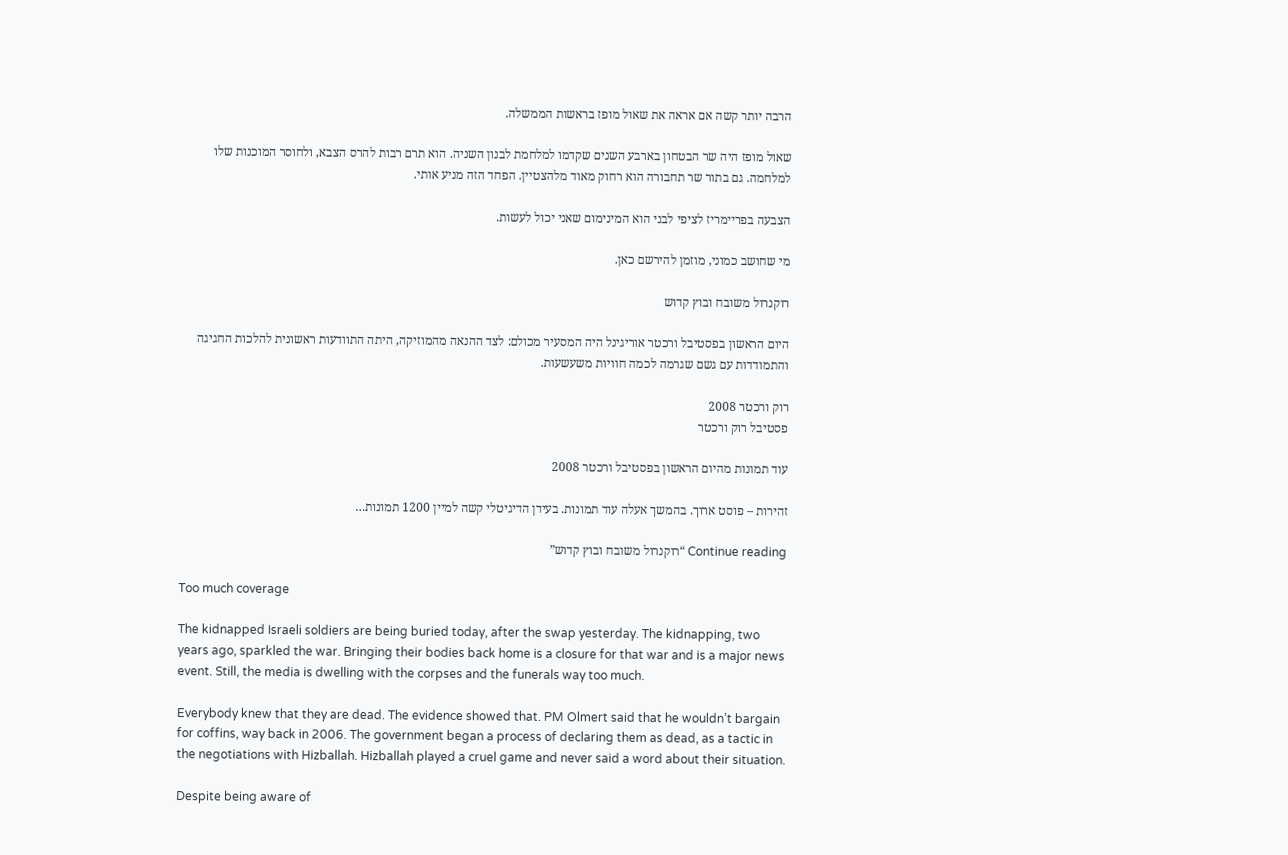הרבה יותר קשה אם אראה את שאול מופז בראשות הממשלה.

שאול מופז היה שר הבטחון בארבע השנים שקדמו למלחמת לבנון השניה. הוא תרם רבות להרס הצבא, ולחוסר המוכנות שלו למלחמה. גם בתור שר תחבורה הוא רחוק מאוד מלהצטיין. הפחד הזה מניע אותי.

הצבעה בפריימריז לציפי לבני הוא המינימום שאני יכול לעשות.

מי שחושב כמוני, מוזמן להירשם כאן.

רוקנרול משובח ובוץ קדוש

היום הראשון בפסטיבל ורכטר אוריגינל היה המסעיר מכולם: לצד ההנאה מהמוזיקה, היתה התוודעות ראשונית להלכות החגיגה והתמודדות עם גשם שגרמה לכמה חוויות משעשעות.

רוק ורכטר 2008
פסטיבל רוק ורכטר

עוד תמונות מהיום הראשון בפסטיבל ורכטר 2008

זהירות – פוסט ארוך. בהמשך אעלה עוד תמונות. בעידן הדיגיטלי קשה למיין 1200 תמונות…

Continue reading “רוקנרול משובח ובוץ קדוש”

Too much coverage

The kidnapped Israeli soldiers are being buried today, after the swap yesterday. The kidnapping, two years ago, sparkled the war. Bringing their bodies back home is a closure for that war and is a major news event. Still, the media is dwelling with the corpses and the funerals way too much.

Everybody knew that they are dead. The evidence showed that. PM Olmert said that he wouldn’t bargain for coffins, way back in 2006. The government began a process of declaring them as dead, as a tactic in the negotiations with Hizballah. Hizballah played a cruel game and never said a word about their situation.

Despite being aware of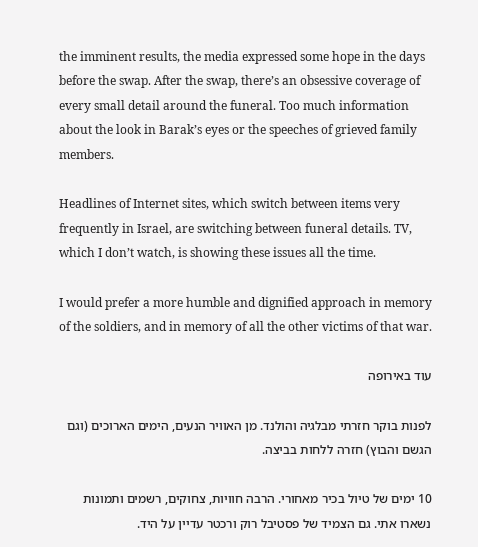the imminent results, the media expressed some hope in the days before the swap. After the swap, there’s an obsessive coverage of every small detail around the funeral. Too much information about the look in Barak’s eyes or the speeches of grieved family members.

Headlines of Internet sites, which switch between items very frequently in Israel, are switching between funeral details. TV, which I don’t watch, is showing these issues all the time.

I would prefer a more humble and dignified approach in memory of the soldiers, and in memory of all the other victims of that war.

עוד באירופה

לפנות בוקר חזרתי מבלגיה והולנד. מן האוויר הנעים, הימים הארוכים (וגם הגשם והבוץ) חזרה ללחות בביצה.

10 ימים של טיול בכיר מאחורי. הרבה חוויות, צחוקים, רשמים ותמונות נשארו אתי. גם הצמיד של פסטיבל רוק ורכטר עדיין על היד.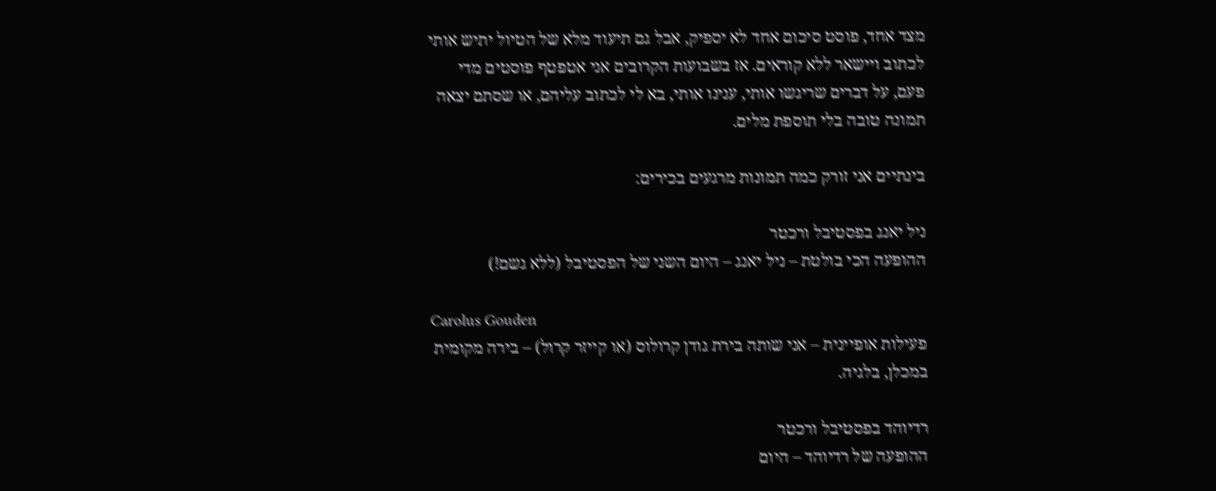מצד אחד, פוסט סיכום אחד לא יספיק, אבל גם תיעוד מלא של הטיול יתיש אותי לכתוב ויישאר ללא קוראים. אז בשבועות הקרובים אני אטפטף פוסטים מדי פעם, על דברים שריגשו אותי, ענינו אותי, בא לי לכתוב עליהם, או שסתם יצאה תמונה טובה בלי תוספת מלים.

בינתיים אני זורק כמה תמונות מרגעים בכירים:

ניל יאנג בפסטיבל ורכטר
ההופעה הכי בולטת – ניל יאנג – היום השני של הפסטיבל (ללא גשם!)

Carolus Gouden
פעילות אופיינית – אני שותה בירת גודן קרולוס (או קייזר קרול) – בירה מקומית במכלן, בלגיה.

רדיוהד בפסטיבל ורכטר
ההופעה של רדיוהד – היום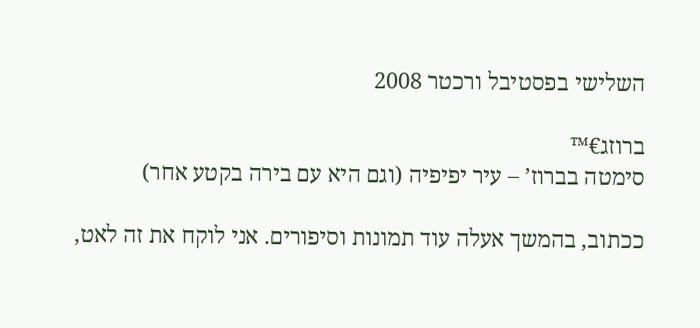השלישי בפסטיבל ורכטר 2008

ברוזג€™
סימטה בברוז’ – עיר יפיפיה (וגם היא עם בירה בקטע אחר)

ככתוב, בהמשך אעלה עוד תמונות וסיפורים. אני לוקח את זה לאט,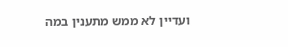ועדיין לא ממש מתענין במה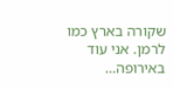שקורה בארץ כמו לרמן. אני עוד באירופה…